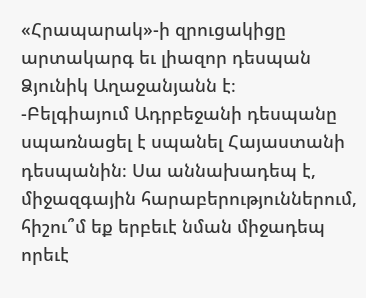«Հրապարակ»-ի զրուցակիցը արտակարգ եւ լիազոր դեսպան Ձյունիկ Աղաջանյանն է։
-Բելգիայում Ադրբեջանի դեսպանը սպառնացել է սպանել Հայաստանի դեսպանին։ Սա աննախադեպ է, միջազգային հարաբերություններում, հիշու՞մ եք երբեւէ նման միջադեպ որեւէ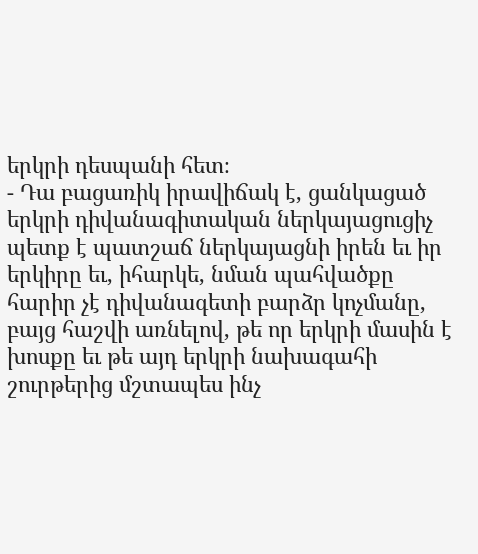երկրի դեսպանի հետ։
- Դա բացառիկ իրավիճակ է, ցանկացած երկրի դիվանագիտական ներկայացուցիչ պետք է պատշաճ ներկայացնի իրեն եւ իր երկիրը եւ, իհարկե, նման պահվածքը հարիր չէ դիվանագետի բարձր կոչմանը, բայց հաշվի առնելով, թե որ երկրի մասին է խոսքը եւ թե այդ երկրի նախագահի շուրթերից մշտապես ինչ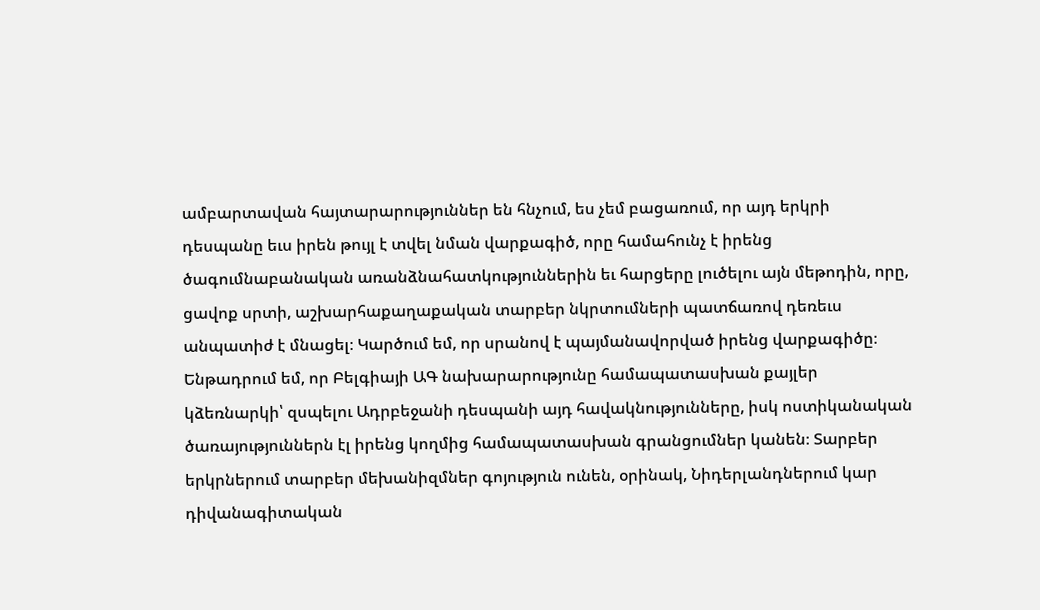ամբարտավան հայտարարություններ են հնչում, ես չեմ բացառում, որ այդ երկրի դեսպանը եւս իրեն թույլ է տվել նման վարքագիծ, որը համահունչ է իրենց ծագումնաբանական առանձնահատկություններին եւ հարցերը լուծելու այն մեթոդին, որը, ցավոք սրտի, աշխարհաքաղաքական տարբեր նկրտումների պատճառով դեռեւս անպատիժ է մնացել։ Կարծում եմ, որ սրանով է պայմանավորված իրենց վարքագիծը։ Ենթադրում եմ, որ Բելգիայի ԱԳ նախարարությունը համապատասխան քայլեր կձեռնարկի՝ զսպելու Ադրբեջանի դեսպանի այդ հավակնությունները, իսկ ոստիկանական ծառայություններն էլ իրենց կողմից համապատասխան գրանցումներ կանեն։ Տարբեր երկրներում տարբեր մեխանիզմներ գոյություն ունեն, օրինակ, Նիդերլանդներում կար դիվանագիտական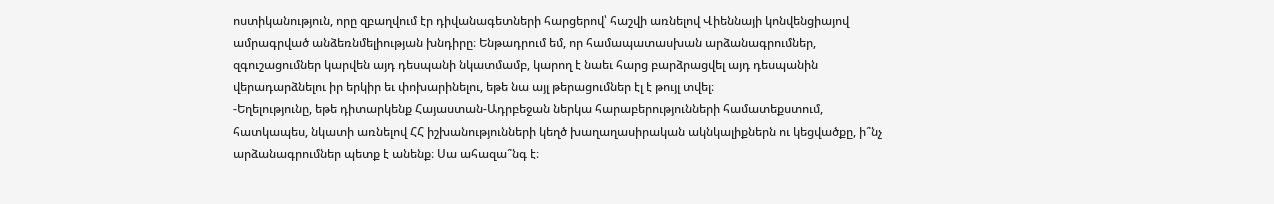ոստիկանություն, որը զբաղվում էր դիվանագետների հարցերով՝ հաշվի առնելով Վիեննայի կոնվենցիայով ամրագրված անձեռնմելիության խնդիրը։ Ենթադրում եմ, որ համապատասխան արձանագրումներ, զգուշացումներ կարվեն այդ դեսպանի նկատմամբ, կարող է նաեւ հարց բարձրացվել այդ դեսպանին վերադարձնելու իր երկիր եւ փոխարինելու, եթե նա այլ թերացումներ էլ է թույլ տվել։
-Եղելությունը, եթե դիտարկենք Հայաստան-Ադրբեջան ներկա հարաբերությունների համատեքստում, հատկապես, նկատի առնելով ՀՀ իշխանությունների կեղծ խաղաղասիրական ակնկալիքներն ու կեցվածքը, ի՞նչ արձանագրումներ պետք է անենք։ Սա ահազա՞նգ է։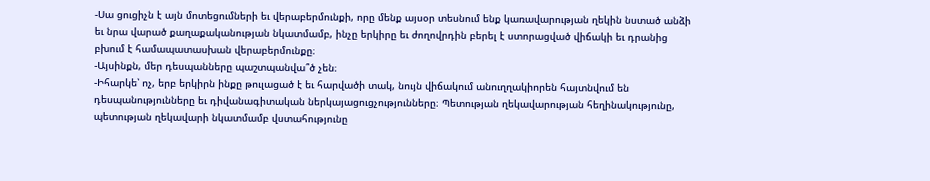-Սա ցուցիչն է այն մոտեցումների եւ վերաբերմունքի, որը մենք այսօր տեսնում ենք կառավարության ղեկին նստած անձի եւ նրա վարած քաղաքականության նկատմամբ, ինչը երկիրը եւ ժողովրդին բերել է ստորացված վիճակի եւ դրանից բխում է համապատասխան վերաբերմունքը։
-Այսինքն, մեր դեսպանները պաշտպանվա՞ծ չեն։
-Իհարկե՝ ոչ, երբ երկիրն ինքը թուլացած է եւ հարվածի տակ, նույն վիճակում անուղղակիորեն հայտնվում են դեսպանությունները եւ դիվանագիտական ներկայացուցչությունները։ Պետության ղեկավարության հեղինակությունը, պետության ղեկավարի նկատմամբ վստահությունը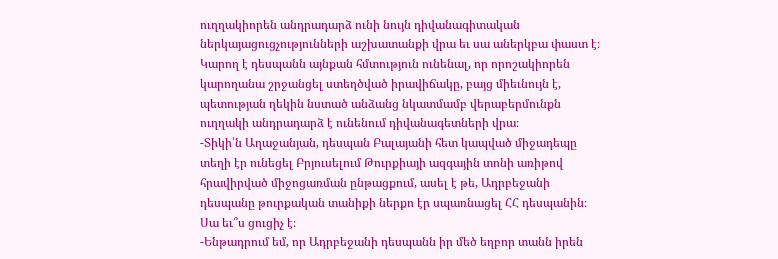ուղղակիորեն անդրադարձ ունի նույն դիվանագիտական ներկայացուցչությունների աշխատանքի վրա եւ սա աներկբա փաստ է։ Կարող է դեսպանն այնքան հմտություն ունենալ, որ որոշակիորեն կարողանա շրջանցել ստեղծված իրավիճակը, բայց միեւնույն է, պետության ղեկին նստած անձանց նկատմամբ վերաբերմունքն ուղղակի անդրադարձ է ունենում դիվանագետների վրա։
-Տիկի՛ն Աղաջանյան, դեսպան Բալայանի հետ կապված միջադեպը տեղի էր ունեցել Բրյուսելում Թուրքիայի ազգային տոնի առիթով հրավիրված միջոցառման ընթացքում, ասել է թե, Ադրբեջանի դեսպանը թուրքական տանիքի ներքո էր սպառնացել ՀՀ դեսպանին։ Սա եւ՞ս ցուցիչ է։
-Ենթադրում եմ, որ Ադրբեջանի դեսպանն իր մեծ եղբոր տանն իրեն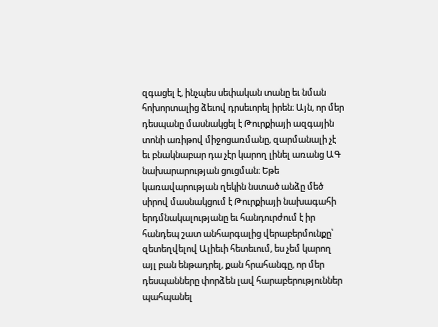զգացել է, ինչպես սեփական տանը եւ նման հոխորտալից ձեւով դրսեւորել իրեն։ Այն, որ մեր դեսպանը մասնակցել է Թուրքիայի ազգային տոնի առիթով միջոցառմանը, զարմանալի չէ եւ բնակնաբար դա չէր կարող լինել առանց ԱԳ նախարարության ցուցման։ Եթե կառավարության ղեկին նստած անձը մեծ սիրով մասնակցում է Թուրքիայի նախագահի երդմնակալությանը եւ հանդուրժում է իր հանդեպ շատ անհարգալից վերաբերմունքը՝ զետեղվելով Ալիեւի հետեւում, ես չեմ կարող այլ բան ենթադրել, քան հրահանգը, որ մեր դեսպանները փորձեն լավ հարաբերություններ պահպանել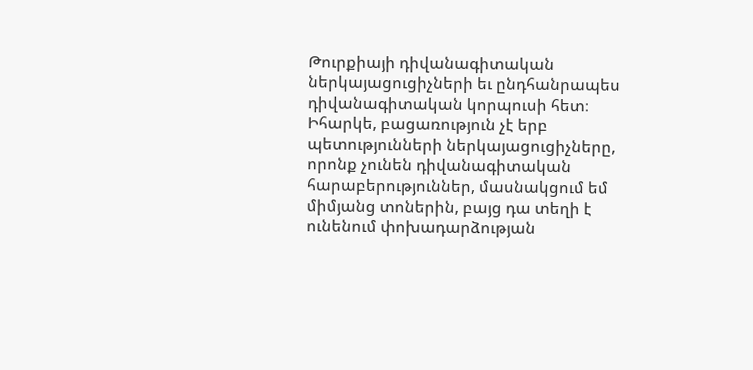Թուրքիայի դիվանագիտական ներկայացուցիչների եւ ընդհանրապես դիվանագիտական կորպուսի հետ։ Իհարկե, բացառություն չէ երբ պետությունների ներկայացուցիչները, որոնք չունեն դիվանագիտական հարաբերություններ, մասնակցում եմ միմյանց տոներին, բայց դա տեղի է ունենում փոխադարձության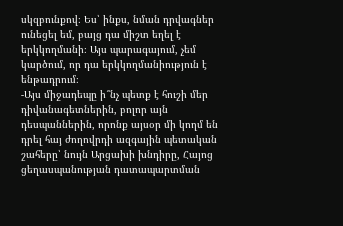սկզբունքով։ Ես՝ ինքս, նման դրվագներ ունեցել եմ, բայց դա միշտ եղել է երկկողմանի։ Այս պարագայում, չեմ կարծում, որ դա երկկողմանիություն է ենթադրում։
-Այս միջադեպը ի՞նչ պետք է հուշի մեր դիվանագետներին, բոլոր այն դեսպաններին, որոնք այսօր մի կողմ են դրել հայ ժողովրդի ազգային պետական շահերը՝ նույն Արցախի խնդիրը, Հայոց ցեղասպանության դատապարտման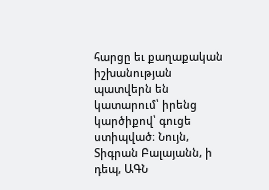հարցը եւ քաղաքական իշխանության պատվերն են կատարում՝ իրենց կարծիքով՝ գուցե ստիպված։ Նույն, Տիգրան Բալայանն, ի դեպ, ԱԳՆ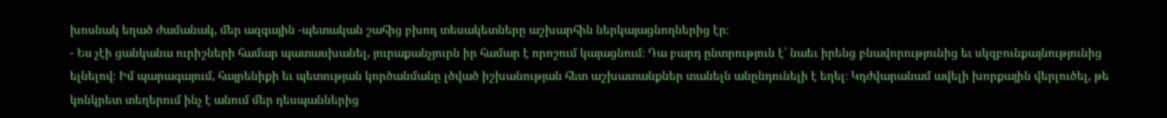խոսնակ եղած ժամանակ, մեր ազգային -պետական շահից բխող տեսակետները աշխարհին ներկայացնողներից էր։
- Ես չէի ցանկանա ուրիշների համար պատասխանել, յուրաքանչյուրն իր համար է որոշում կայացնում։ Դա բարդ ընտրություն է՝ նաեւ իրենց բնավորությունից եւ սկզբունքայնությունից ելնելով։ Իմ պարագայում, հայրենիքի եւ պետության կործանմանը լծված իշխանության հետ աշխատանքներ տանելն անընդունելի է եղել։ Կդժվարանամ ավելի խորքային վերլուծել, թե կոնկրետ տեղերում ինչ է անում մեր դեսպաններից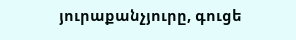յուրաքանչյուրը, գուցե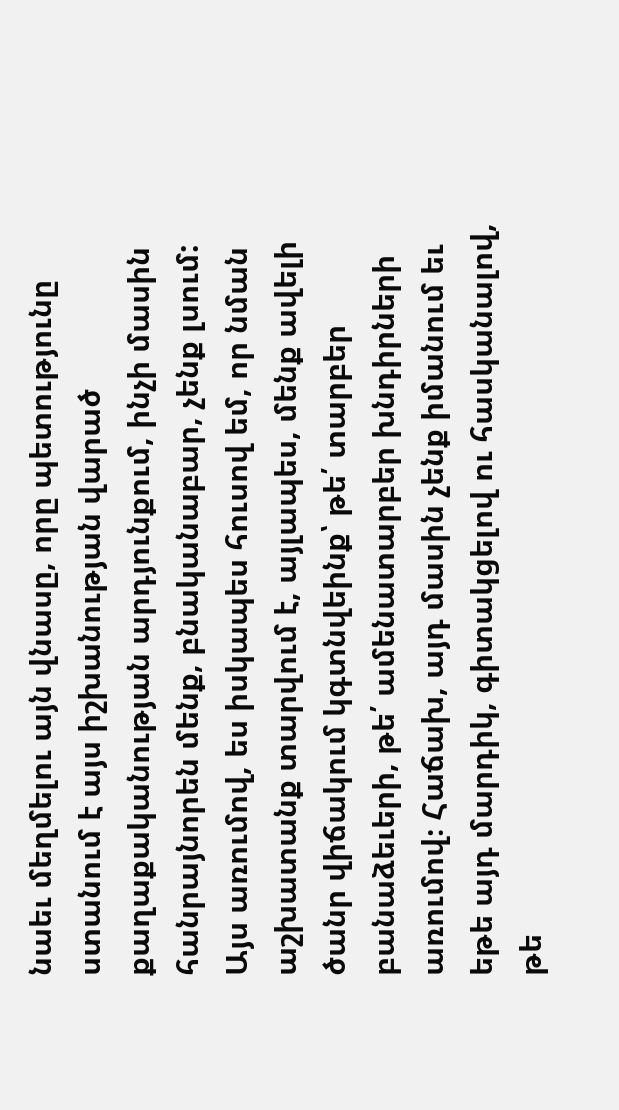նաեւ մեղմելու այն վնասը, որը պետությունը ստանում է այս իշխանության վարած քաղաքականության արդյունքում, ինչի մասին հանրայնորեն մենք, բնականաբար, չենք լսում: Այս առումով, ես իսկապես հուսով եմ, որ նման աշխատանք տարվում է, այլապես, մենք ավելի ծանր վիճակում կգտնվեինք՝ թե՛ տարբեր բանաձեւերի, թե՛ ամենատարբեր խնդիրների առումով։ Հաճախ, այդ մասին չենք իմանում եւ եթե այդ մարդիկ, գիտակցելով ու հասկանալով, թե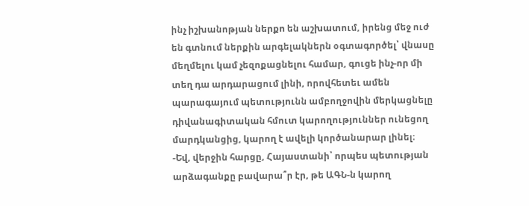ինչ իշխանոթյան ներքո են աշխատում, իրենց մեջ ուժ են գտնում ներքին արգելակներն օգտագործել՝ վնասը մեղմելու կամ չեզոքացնելու համար, գուցե ինչ-որ մի տեղ դա արդարացում լինի, որովհետեւ ամեն պարագայում պետությունն ամբողջովին մերկացնելը դիվանագիտական հմուտ կարողություններ ունեցող մարդկանցից, կարող է ավելի կործանարար լինել։
-Եվ, վերջին հարցը, Հայաստանի՝ որպես պետության արձագանքը բավարա՞ր էր, թե ԱԳՆ-ն կարող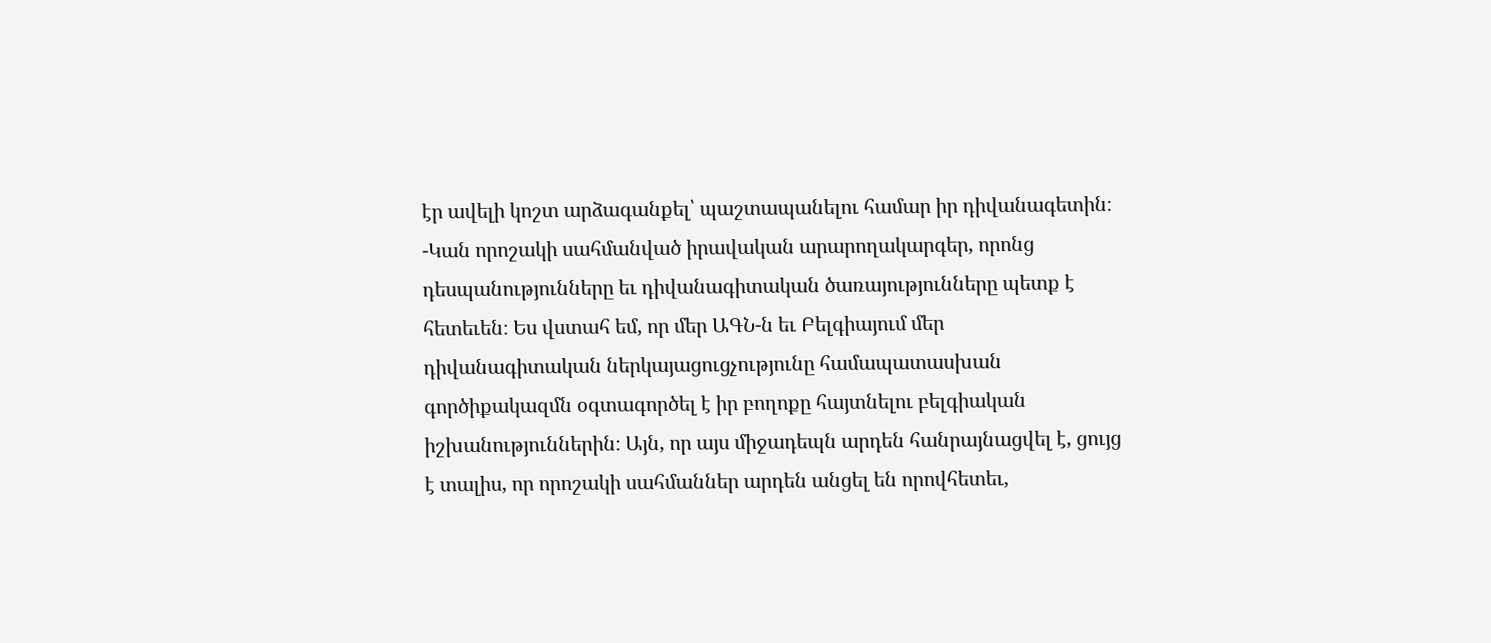էր ավելի կոշտ արձագանքել՝ պաշտապանելու համար իր դիվանագետին։
-Կան որոշակի սահմանված իրավական արարողակարգեր, որոնց դեսպանությունները եւ դիվանագիտական ծառայությունները պետք է հետեւեն։ Ես վստահ եմ, որ մեր ԱԳՆ-ն եւ Բելգիայում մեր դիվանագիտական ներկայացուցչությունը համապատասխան գործիքակազմն օգտագործել է իր բողոքը հայտնելու բելգիական իշխանություններին։ Այն, որ այս միջադեպն արդեն հանրայնացվել է, ցույց է տալիս, որ որոշակի սահմաններ արդեն անցել են որովհետեւ,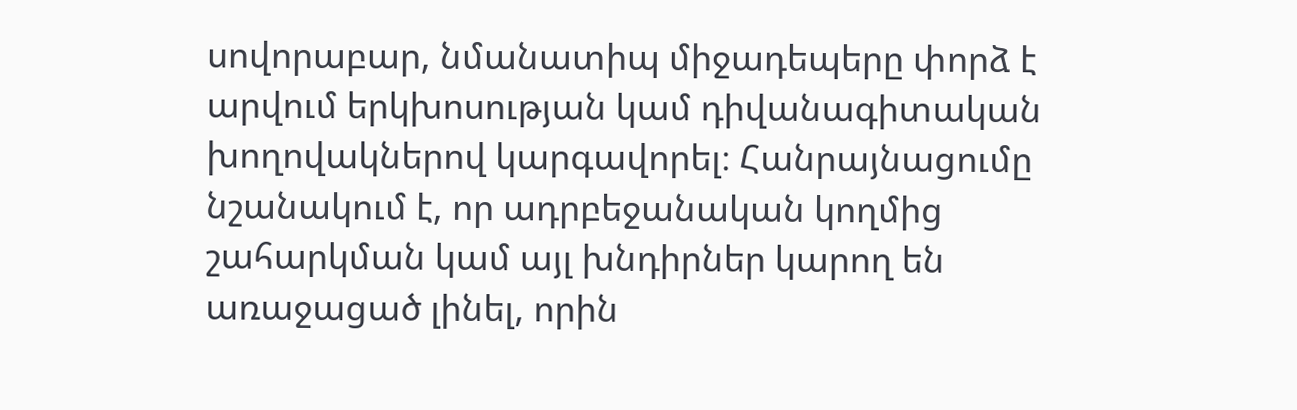սովորաբար, նմանատիպ միջադեպերը փորձ է արվում երկխոսության կամ դիվանագիտական խողովակներով կարգավորել։ Հանրայնացումը նշանակում է, որ ադրբեջանական կողմից շահարկման կամ այլ խնդիրներ կարող են առաջացած լինել, որին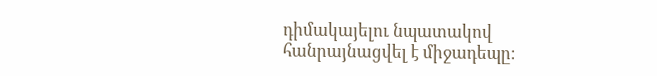դիմակայելու նպատակով հանրայնացվել է միջադեպը։